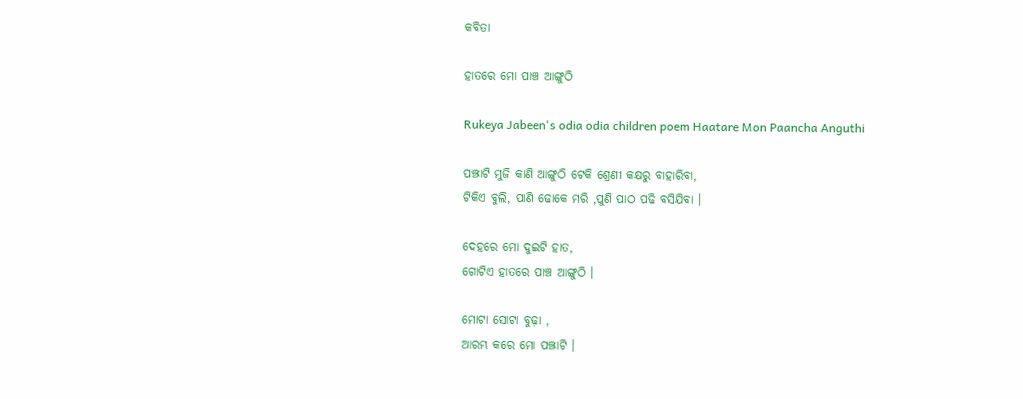କବିତା

ହାତରେ ମୋ ପାଞ୍ଚ ଆଙ୍ଗୁଠି

Rukeya Jabeen's odia odia children poem Haatare Mon Paancha Anguthi

ପଞ୍ଝାଟି ମୁଜି କାଣି ଆଙ୍ଗୁଠି ଟେକି ଶ୍ରେଣୀ କକ୍ଷରୁ ବାହାରିବା,
ଟିକିଏ ବୁଲି, ପାଣି ଢୋକେ ମରି ,ପୁଣି ପାଠ ପଢି ବସିଯିବା ।

ଦେହରେ ମୋ ଦୁଇଟି ହାତ,
ଗୋଟିଏ ହାତରେ ପାଞ୍ଚ ଆଙ୍ଗୁଠି ।

ମୋଟା ସୋଟା ବୁଢ଼ା ,
ଆରମ୍ଭ କରେ ମୋ ପଞ୍ଝାଟି ।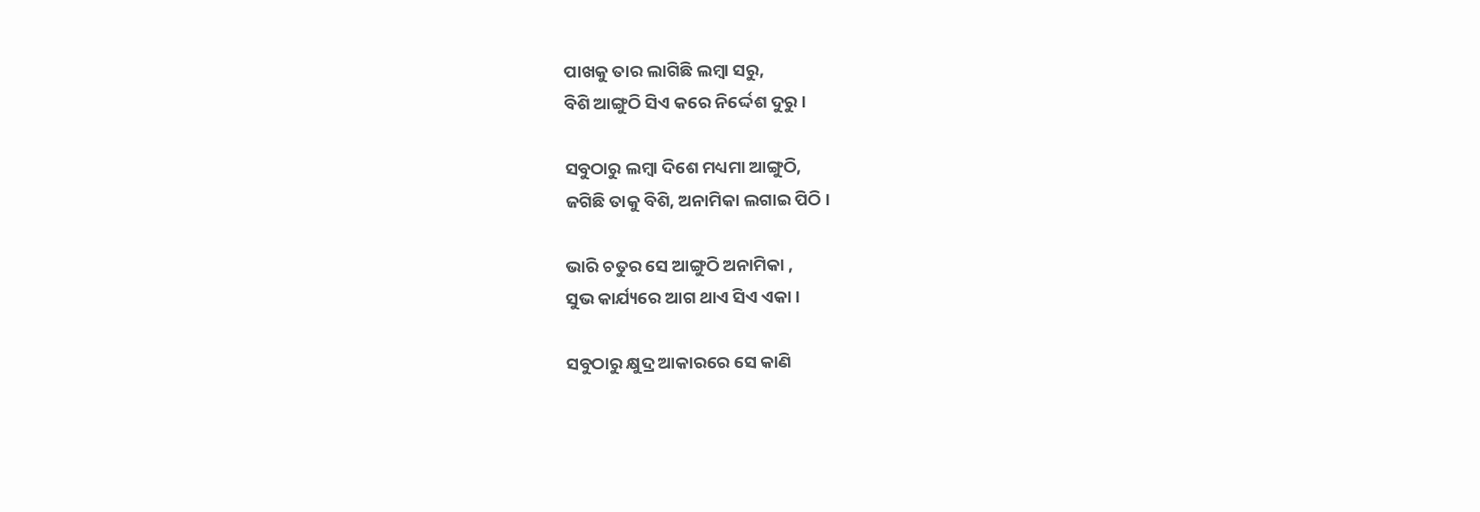ପାଖକୁ ତାର ଲାଗିଛି ଲମ୍ବା ସରୁ,
ବିଶି ଆଙ୍ଗୁଠି ସିଏ କରେ ନିର୍ଦ୍ଦେଶ ଦୁରୁ ।

ସବୁଠାରୁ ଲମ୍ବା ଦିଶେ ମଧ୍ୟମା ଆଙ୍ଗୁଠି,
ଜଗିଛି ତାକୁ ବିଶି, ଅନାମିକା ଲଗାଇ ପିଠି ।

ଭାରି ଚତୁର ସେ ଆଙ୍ଗୁଠି ଅନାମିକା ,
ସୁଭ କାର୍ଯ୍ୟରେ ଆଗ ଥାଏ ସିଏ ଏକା ।

ସବୁଠାରୁ କ୍ଷୁଦ୍ର ଆକାରରେ ସେ କାଣି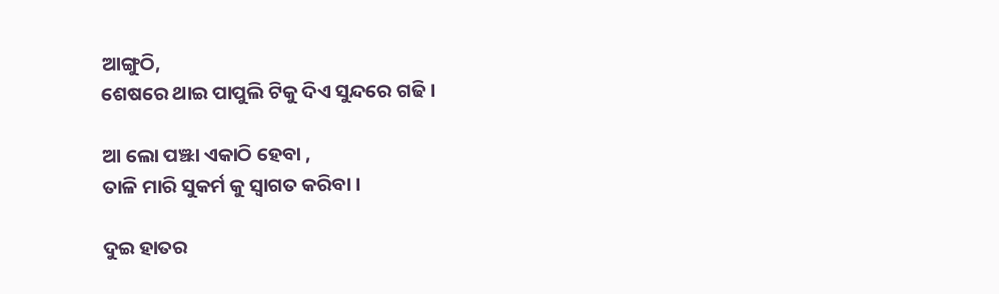ଆଙ୍ଗୁଠି,
ଶେଷରେ ଥାଇ ପାପୁଲି ଟିକୁ ଦିଏ ସୁନ୍ଦରେ ଗଢି ।

ଆ ଲୋ ପଞ୍ଝା ଏକାଠି ହେବା ,
ତାଳି ମାରି ସୁକର୍ମ କୁ ସ୍ୱାଗତ କରିବା ।

ଦୁଇ ହାତର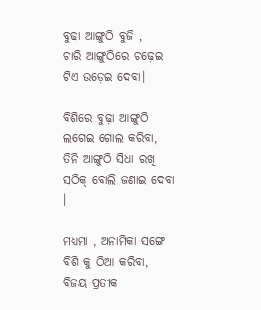ବୁଢା ଆଙ୍ଗୁଠି ବୁଜି ,
ଚାରି ଆଙ୍ଗୁଠିରେ ଚଢ଼େଇ ଟିଏ ଉଡ଼େଇ ଦେବା।

ବିଶିରେ ବୁଢ଼ା ଆଙ୍ଗୁଠି ଲଗେଇ ଗୋଲ କରିବା,
ତିନି ଆଙ୍ଗୁଠି ସିଧା ରଖି ସଠିକ୍ ବୋଲି ଜଣାଇ ଦେବା ।

ମଧ୍ୟମା , ଅନାମିକା ସଙ୍ଗେ ବିଶି କୁ ଠିଆ କରିବା,
ବିଜୟ ପ୍ରତୀକ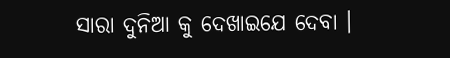ସାରା ଦୁନିଆ କୁ ଦେଖାଇଯେ ଦେବା ।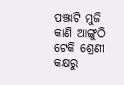ପଞ୍ଝାଟି ମୁଜି କାଣି ଆଙ୍ଗୁଠି ଟେକି ଶ୍ରେଣୀ କକ୍ଷରୁ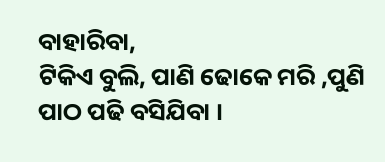ବାହାରିବା,
ଟିକିଏ ବୁଲି, ପାଣି ଢୋକେ ମରି ,ପୁଣି ପାଠ ପଢି ବସିଯିବା ।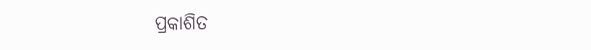ପ୍ରକାଶିତ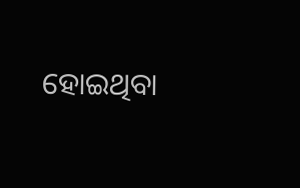ହୋଇଥିବା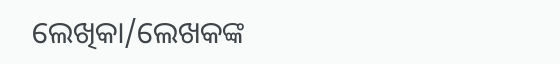ଲେଖିକା/ଲେଖକଙ୍କ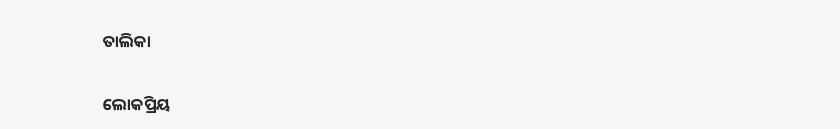ତାଲିକା

ଲୋକପ୍ରିୟ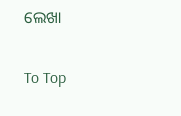ଲେଖା

To Top